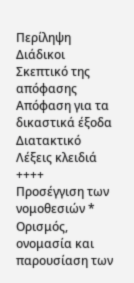Περίληψη
Διάδικοι
Σκεπτικό της απόφασης
Απόφαση για τα δικαστικά έξοδα
Διατακτικό
Λέξεις κλειδιά
++++
Προσέγγιση των νομοθεσιών * Ορισμός, ονομασία και παρουσίαση των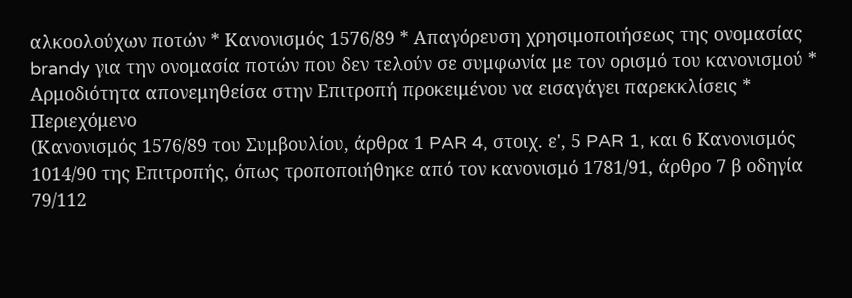αλκοολούχων ποτών * Κανονισμός 1576/89 * Απαγόρευση χρησιμοποιήσεως της ονομασίας brandy για την ονομασία ποτών που δεν τελούν σε συμφωνία με τον ορισμό του κανονισμού * Αρμοδιότητα απονεμηθείσα στην Επιτροπή προκειμένου να εισαγάγει παρεκκλίσεις * Περιεχόμενο
(Κανονισμός 1576/89 του Συμβουλίου, άρθρα 1 PAR 4, στοιχ. ε', 5 PAR 1, και 6 Kανονισμός 1014/90 της Επιτροπής, όπως τροποποιήθηκε από τον κανονισμό 1781/91, άρθρο 7 β οδηγία 79/112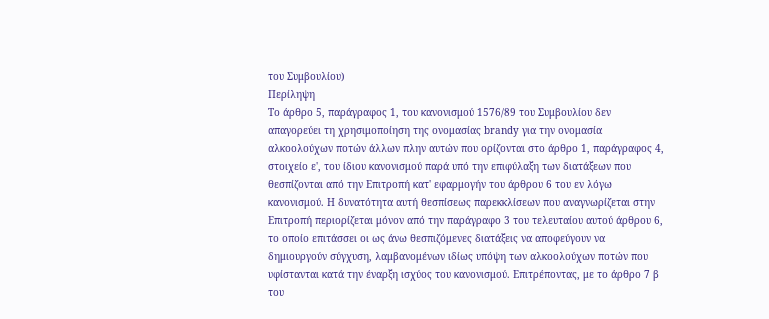του Συμβουλίου)
Περίληψη
Το άρθρο 5, παράγραφος 1, του κανονισμού 1576/89 του Συμβουλίου δεν απαγορεύει τη χρησιμοποίηση της ονομασίας brandy για την ονομασία αλκοολούχων ποτών άλλων πλην αυτών που ορίζονται στο άρθρο 1, παράγραφος 4, στοιχείο ε', του ίδιου κανονισμού παρά υπό την επιφύλαξη των διατάξεων που θεσπίζονται από την Επιτροπή κατ' εφαρμογήν του άρθρου 6 του εν λόγω κανονισμού. Η δυνατότητα αυτή θεσπίσεως παρεκκλίσεων που αναγνωρίζεται στην Επιτροπή περιορίζεται μόνον από την παράγραφο 3 του τελευταίου αυτού άρθρου 6, το οποίο επιτάσσει οι ως άνω θεσπιζόμενες διατάξεις να αποφεύγουν να δημιουργούν σύγχυση, λαμβανομένων ιδίως υπόψη των αλκοολούχων ποτών που υφίστανται κατά την έναρξη ισχύος του κανονισμού. Επιτρέποντας, με το άρθρο 7 β του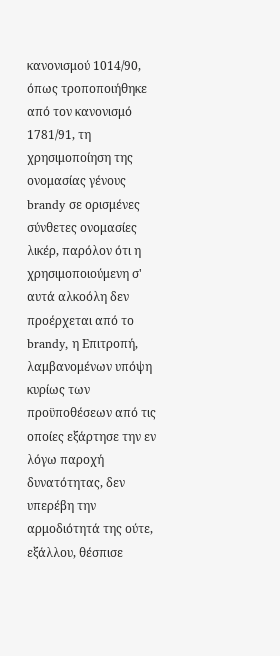κανονισμού 1014/90, όπως τροποποιήθηκε από τον κανονισμό 1781/91, τη χρησιμοποίηση της ονομασίας γένους brandy σε ορισμένες σύνθετες ονομασίες λικέρ, παρόλον ότι η χρησιμοποιούμενη σ' αυτά αλκοόλη δεν προέρχεται από το brandy, η Επιτροπή, λαμβανομένων υπόψη κυρίως των προϋποθέσεων από τις οποίες εξάρτησε την εν λόγω παροχή δυνατότητας, δεν υπερέβη την αρμοδιότητά της ούτε, εξάλλου, θέσπισε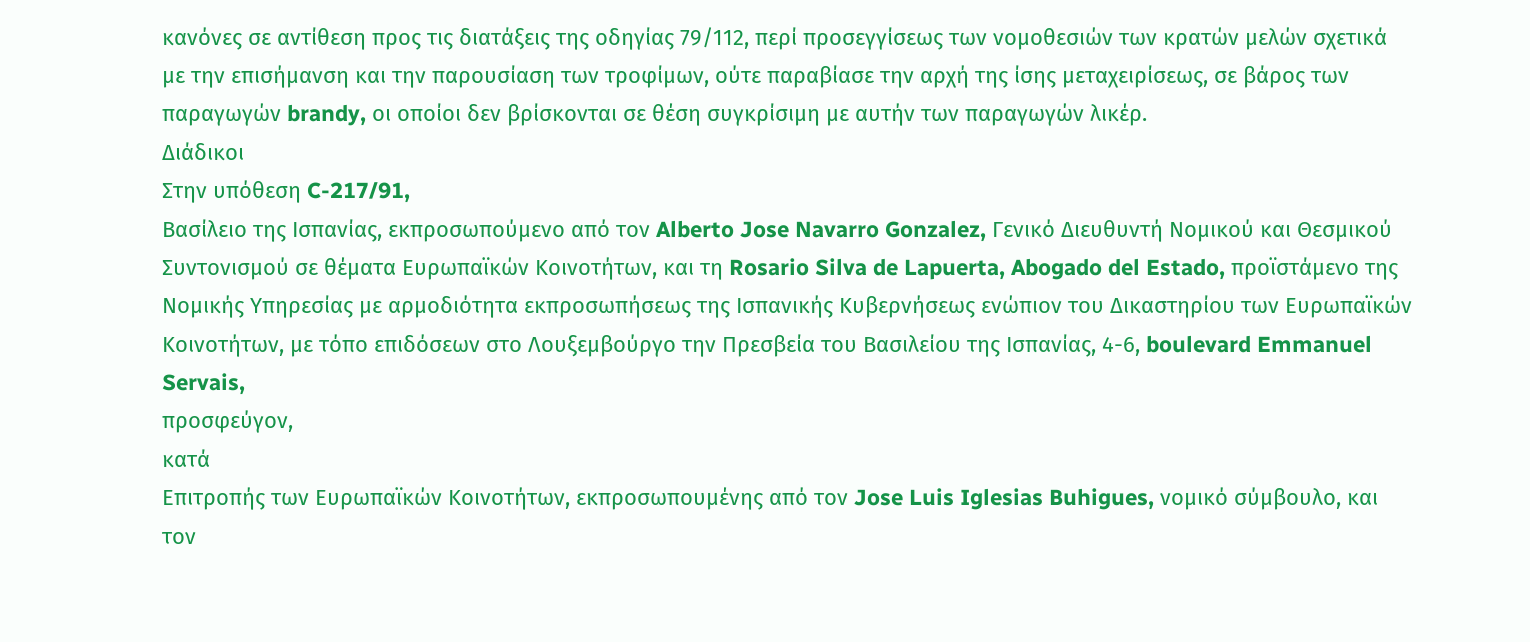κανόνες σε αντίθεση προς τις διατάξεις της οδηγίας 79/112, περί προσεγγίσεως των νομοθεσιών των κρατών μελών σχετικά με την επισήμανση και την παρουσίαση των τροφίμων, ούτε παραβίασε την αρχή της ίσης μεταχειρίσεως, σε βάρος των παραγωγών brandy, οι οποίοι δεν βρίσκονται σε θέση συγκρίσιμη με αυτήν των παραγωγών λικέρ.
Διάδικοι
Στην υπόθεση C-217/91,
Βασίλειο της Ισπανίας, εκπροσωπούμενο από τον Alberto Jose Navarro Gonzalez, Γενικό Διευθυντή Νομικού και Θεσμικού Συντονισμού σε θέματα Ευρωπαϊκών Κοινοτήτων, και τη Rosario Silva de Lapuerta, Abogado del Estado, προϊστάμενο της Νομικής Υπηρεσίας με αρμοδιότητα εκπροσωπήσεως της Ισπανικής Κυβερνήσεως ενώπιον του Δικαστηρίου των Ευρωπαϊκών Κοινοτήτων, με τόπο επιδόσεων στο Λουξεμβούργο την Πρεσβεία του Βασιλείου της Ισπανίας, 4-6, boulevard Emmanuel Servais,
προσφεύγον,
κατά
Επιτροπής των Ευρωπαϊκών Κοινοτήτων, εκπροσωπουμένης από τον Jose Luis Iglesias Buhigues, νομικό σύμβουλο, και τον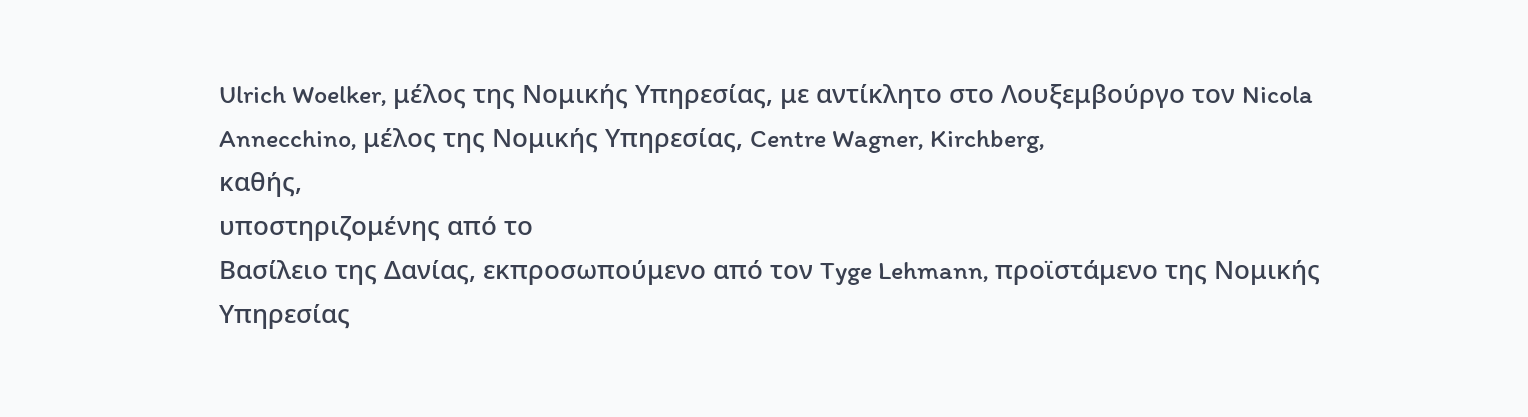Ulrich Woelker, μέλος της Νομικής Υπηρεσίας, με αντίκλητο στο Λουξεμβούργο τον Nicola Annecchino, μέλος της Νομικής Υπηρεσίας, Centre Wagner, Kirchberg,
καθής,
υποστηριζομένης από το
Βασίλειο της Δανίας, εκπροσωπούμενο από τον Tyge Lehmann, προϊστάμενο της Νομικής Υπηρεσίας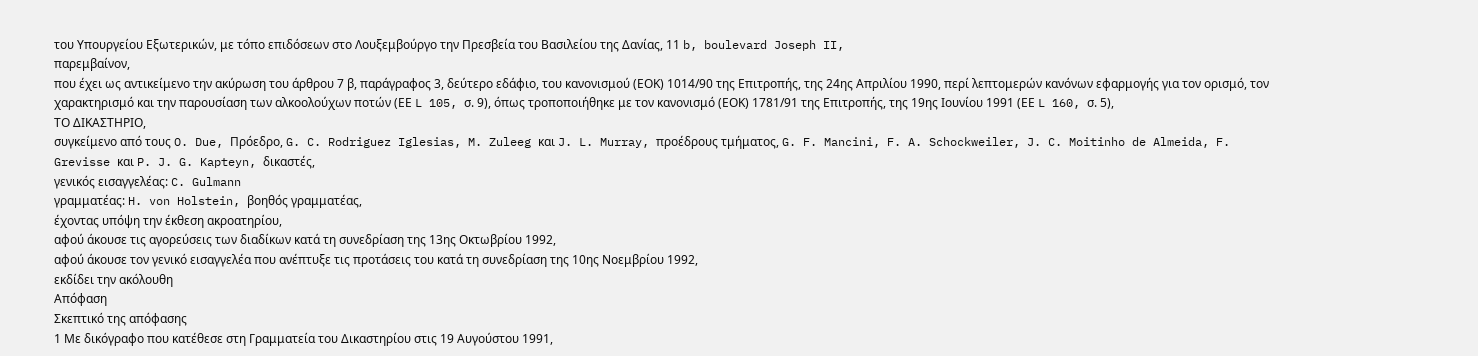του Υπουργείου Εξωτερικών, με τόπο επιδόσεων στο Λουξεμβούργο την Πρεσβεία του Βασιλείου της Δανίας, 11 b, boulevard Joseph II,
παρεμβαίνον,
που έχει ως αντικείμενο την ακύρωση του άρθρου 7 β, παράγραφος 3, δεύτερο εδάφιο, του κανονισμού (ΕΟΚ) 1014/90 της Επιτροπής, της 24ης Απριλίου 1990, περί λεπτομερών κανόνων εφαρμογής για τον ορισμό, τον χαρακτηρισμό και την παρουσίαση των αλκοολούχων ποτών (ΕΕ L 105, σ. 9), όπως τροποποιήθηκε με τον κανονισμό (ΕΟΚ) 1781/91 της Επιτροπής, της 19ης Ιουνίου 1991 (ΕΕ L 160, σ. 5),
ΤΟ ΔΙΚΑΣΤΗΡΙΟ,
συγκείμενο από τους O. Due, Πρόεδρο, G. C. Rodriguez Iglesias, M. Zuleeg και J. L. Murray, προέδρους τμήματος, G. F. Mancini, F. A. Schockweiler, J. C. Moitinho de Almeida, F. Grevisse και P. J. G. Kapteyn, δικαστές,
γενικός εισαγγελέας: C. Gulmann
γραμματέας: H. von Holstein, βοηθός γραμματέας,
έχοντας υπόψη την έκθεση ακροατηρίου,
αφού άκουσε τις αγορεύσεις των διαδίκων κατά τη συνεδρίαση της 13ης Οκτωβρίου 1992,
αφού άκουσε τον γενικό εισαγγελέα που ανέπτυξε τις προτάσεις του κατά τη συνεδρίαση της 10ης Νοεμβρίου 1992,
εκδίδει την ακόλουθη
Απόφαση
Σκεπτικό της απόφασης
1 Με δικόγραφο που κατέθεσε στη Γραμματεία του Δικαστηρίου στις 19 Αυγούστου 1991,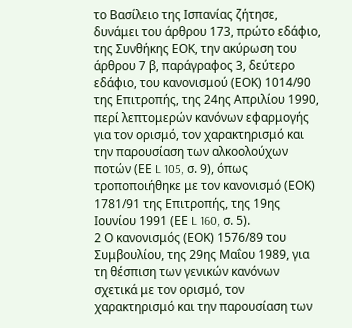το Βασίλειο της Ισπανίας ζήτησε, δυνάμει του άρθρου 173, πρώτο εδάφιο, της Συνθήκης ΕΟΚ, την ακύρωση του άρθρου 7 β, παράγραφος 3, δεύτερο εδάφιο, του κανονισμού (ΕΟΚ) 1014/90 της Επιτροπής, της 24ης Απριλίου 1990, περί λεπτομερών κανόνων εφαρμογής για τον ορισμό, τον χαρακτηρισμό και την παρουσίαση των αλκοολούχων ποτών (ΕΕ L 105, σ. 9), όπως τροποποιήθηκε με τον κανονισμό (ΕΟΚ) 1781/91 της Επιτροπής, της 19ης Ιουνίου 1991 (ΕΕ L 160, σ. 5).
2 Ο κανονισμός (ΕΟΚ) 1576/89 του Συμβουλίου, της 29ης Μαΐου 1989, για τη θέσπιση των γενικών κανόνων σχετικά με τον ορισμό, τον χαρακτηρισμό και την παρουσίαση των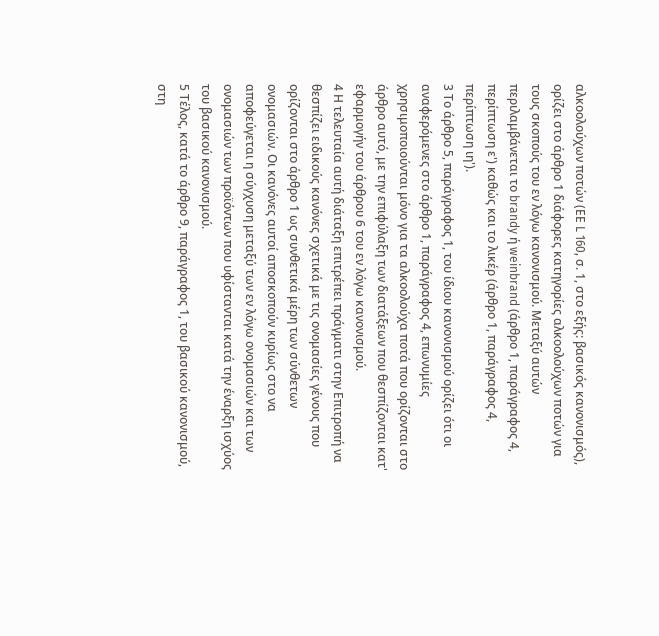αλκοολούχων ποτών (ΕΕ L 160, σ. 1, στο εξής: βασικός κανονισμός), ορίζει στο άρθρο 1 διάφορες κατηγορίες αλκοολούχων ποτών για τους σκοπούς του εν λόγω κανονισμού. Μεταξύ αυτών περιλαμβάνεται το brandy ή weinbrand (άρθρο 1, παράγραφος 4, περίπτωση ε') καθώς και το λικέρ (άρθρο 1, παράγραφος 4, περίπτωση ιη').
3 Το άρθρο 5, παράγραφος 1, του ίδιου κανονισμού ορίζει ότι οι αναφερόμενες στο άρθρο 1, παράγραφος 4, επωνυμίες χρησιμοποιούνται μόνο για τα αλκοολούχα ποτά που ορίζονται στο άρθρο αυτό, με την επιφύλαξη των διατάξεων που θεσπίζονται κατ' εφαρμογήν του άρθρου 6 του εν λόγω κανονισμού.
4 Η τελευταία αυτή διάταξη επιτρέπει πράγματι στην Επιτροπή να θεσπίζει ειδικούς κανόνες σχετικά με τις ονομασίες γένους που ορίζονται στο άρθρο 1 ως συνθετικά μέρη των σύνθετων ονομασιών. Οι κανόνες αυτοί αποσκοπούν κυρίως στο να αποφεύγεται η σύγχυση μεταξύ των εν λόγω ονομασιών και των ονομασιών των προϊόντων που υφίστανται κατά την έναρξη ισχύος του βασικού κανονισμού.
5 Τέλος, κατά το άρθρο 9, παράγραφος 1, του βασικού κανονισμού, στη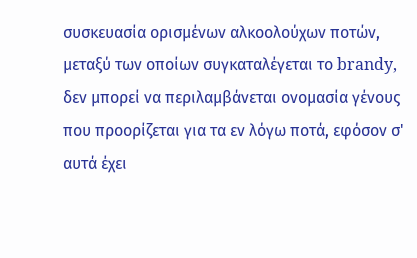συσκευασία ορισμένων αλκοολούχων ποτών, μεταξύ των οποίων συγκαταλέγεται το brandy, δεν μπορεί να περιλαμβάνεται ονομασία γένους που προορίζεται για τα εν λόγω ποτά, εφόσον σ' αυτά έχει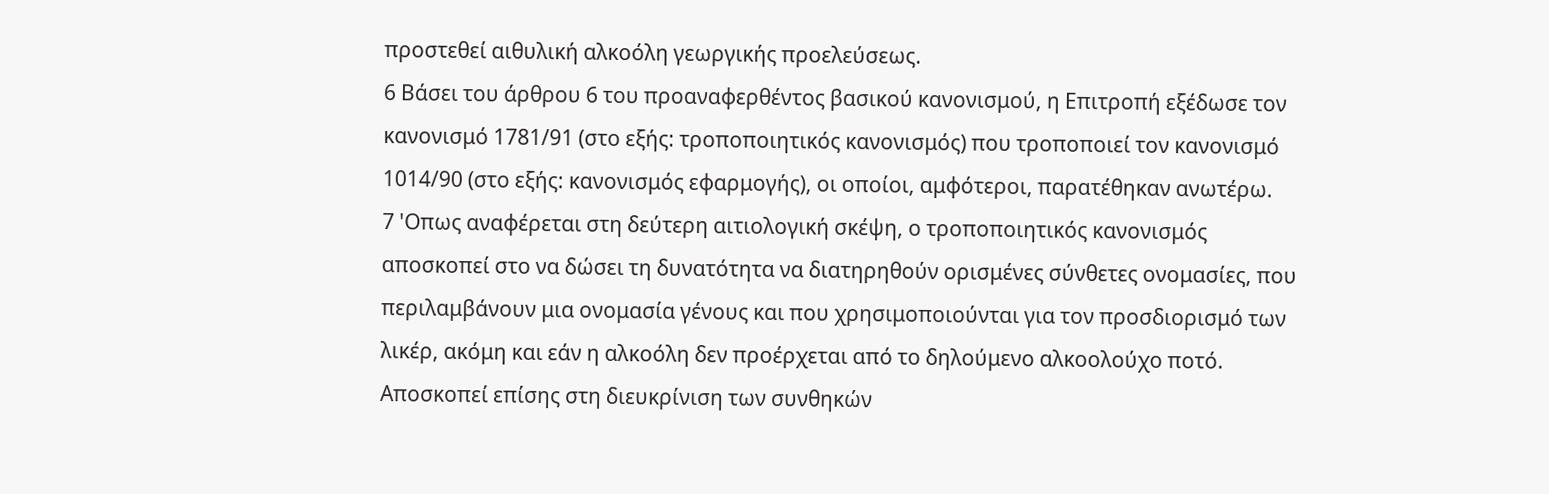προστεθεί αιθυλική αλκοόλη γεωργικής προελεύσεως.
6 Βάσει του άρθρου 6 του προαναφερθέντος βασικού κανονισμού, η Επιτροπή εξέδωσε τον κανονισμό 1781/91 (στο εξής: τροποποιητικός κανονισμός) που τροποποιεί τον κανονισμό 1014/90 (στο εξής: κανονισμός εφαρμογής), οι οποίοι, αμφότεροι, παρατέθηκαν ανωτέρω.
7 'Οπως αναφέρεται στη δεύτερη αιτιολογική σκέψη, ο τροποποιητικός κανονισμός αποσκοπεί στο να δώσει τη δυνατότητα να διατηρηθούν ορισμένες σύνθετες ονομασίες, που περιλαμβάνουν μια ονομασία γένους και που χρησιμοποιούνται για τον προσδιορισμό των λικέρ, ακόμη και εάν η αλκοόλη δεν προέρχεται από το δηλούμενο αλκοολούχο ποτό. Αποσκοπεί επίσης στη διευκρίνιση των συνθηκών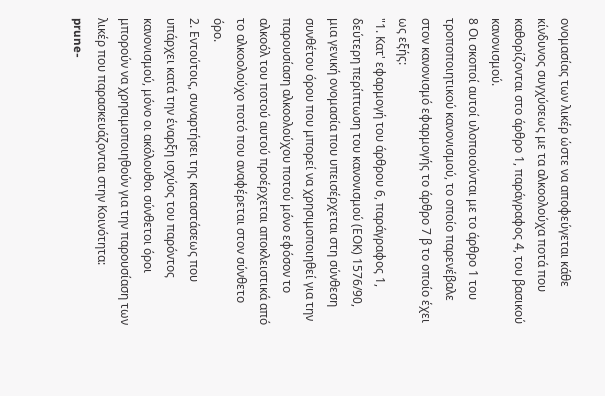ονομασίας των λικέρ ώστε να αποφεύγεται κάθε κίνδυνος συγχύσεως με τα αλκοολούχα ποτά που καθορίζονται στο άρθρο 1, παράγραφος 4, του βασικού κανονισμού.
8 Οι σκοποί αυτοί υλοποιούνται με το άρθρο 1 του τροποποιητικού κανονισμού, το οποίο παρενέβαλε στον κανονισμό εφαρμογής το άρθρο 7 β το οποίο έχει ως εξής:
"1. Κατ' εφαρμογή του άρθρου 6, παράγραφος 1, δεύτερη περίπτωση του κανονισμού (ΕΟΚ) 1576/90, μια γενική ονομασία που υπεισέρχεται στη σύνθεση συνθέτου όρου που μπορεί να χρησιμοποιηθεί για την παρουσίαση αλκοολούχου ποτού μόνο εφόσον το αλκοόλ του ποτού αυτού προέρχεται αποκλειστικά από το αλκοολούχο ποτό που αναφέρεται στον σύνθετο όρο.
2. Εντούτοις, συναρτήσει της καταστάσεως που υπάρχει κατά την έναρξη ισχύος του παρόντος κανονισμού, μόνο οι ακόλουθοι σύνθετοι όροι μπορούν να χρησιμοποιηθούν για την παρουσίαση των λικέρ που παρασκευάζονται στην Κοινότητα:
prune-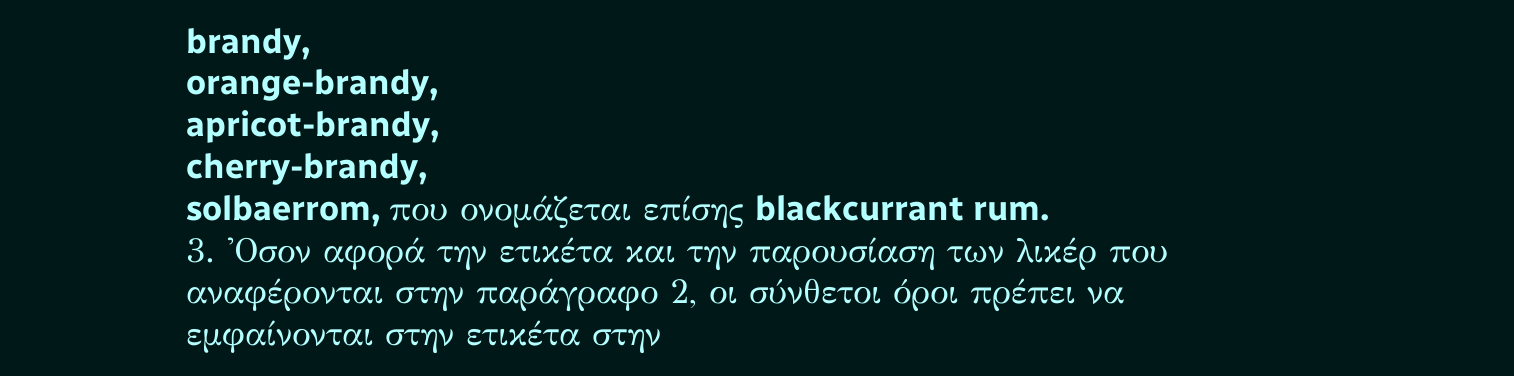brandy,
orange-brandy,
apricot-brandy,
cherry-brandy,
solbaerrom, που ονομάζεται επίσης blackcurrant rum.
3. 'Οσον αφορά την ετικέτα και την παρουσίαση των λικέρ που αναφέρονται στην παράγραφο 2, οι σύνθετοι όροι πρέπει να εμφαίνονται στην ετικέτα στην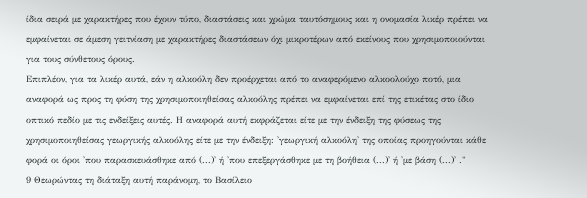ίδια σειρά με χαρακτήρες που έχουν τύπο, διαστάσεις και χρώμα ταυτόσημους και η ονομασία λικέρ πρέπει να εμφαίνεται σε άμεση γειτνίαση με χαρακτήρες διαστάσεων όχι μικροτέρων από εκείνους που χρησιμοποιούνται για τους σύνθετους όρους.
Επιπλέον, για τα λικέρ αυτά, εάν η αλκοόλη δεν προέρχεται από το αναφερόμενο αλκοολούχο ποτό, μια αναφορά ως προς τη φύση της χρησιμοποιηθείσας αλκοόλης πρέπει να εμφαίνεται επί της ετικέτας στο ίδιο οπτικό πεδίο με τις ενδείξεις αυτές. Η αναφορά αυτή εκφράζεται είτε με την ένδειξη της φύσεως της χρησιμοποιηθείσας γεωργικής αλκοόλης είτε με την ένδειξη: 'γεωργική αλκοόλη' της οποίας προηγούνται κάθε φορά οι όροι 'που παρασκευάσθηκε από (...)' ή 'που επεξεργάσθηκε με τη βοήθεια (...)' ή 'με βάση (...)' ."
9 Θεωρώντας τη διάταξη αυτή παράνομη, το Βασίλειο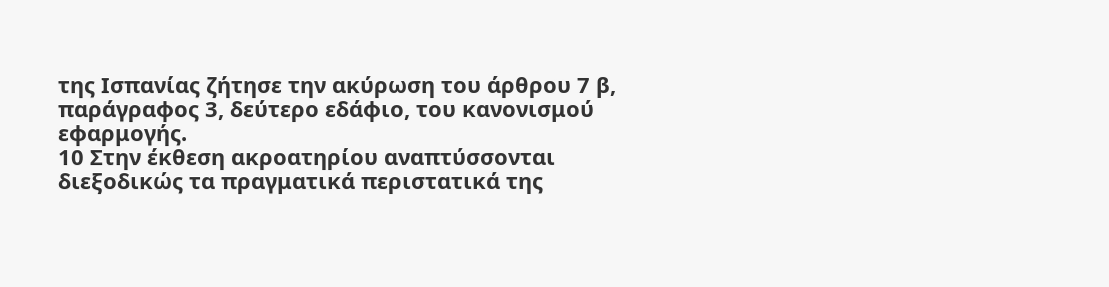της Ισπανίας ζήτησε την ακύρωση του άρθρου 7 β, παράγραφος 3, δεύτερο εδάφιο, του κανονισμού εφαρμογής.
10 Στην έκθεση ακροατηρίου αναπτύσσονται διεξοδικώς τα πραγματικά περιστατικά της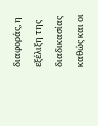διαφοράς, η εξέλιξη της διαδικασίας καθώς και οι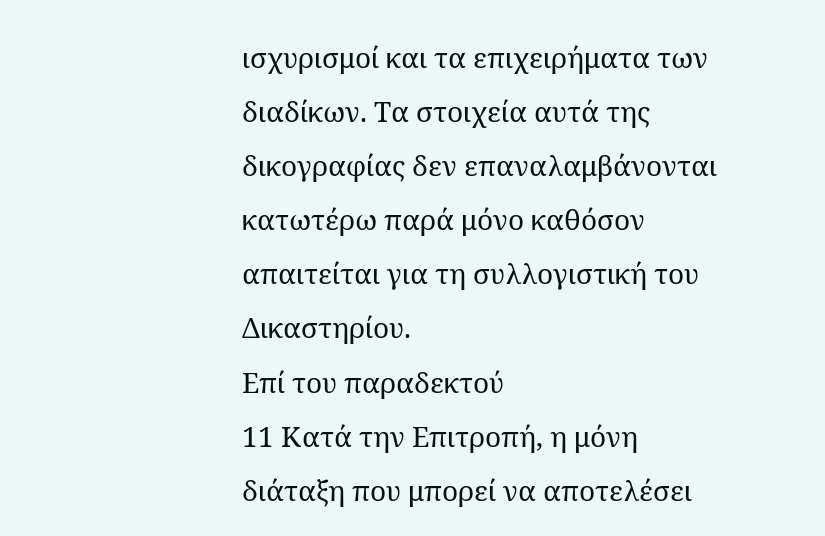ισχυρισμοί και τα επιχειρήματα των διαδίκων. Τα στοιχεία αυτά της δικογραφίας δεν επαναλαμβάνονται κατωτέρω παρά μόνο καθόσον απαιτείται για τη συλλογιστική του Δικαστηρίου.
Επί του παραδεκτού
11 Κατά την Επιτροπή, η μόνη διάταξη που μπορεί να αποτελέσει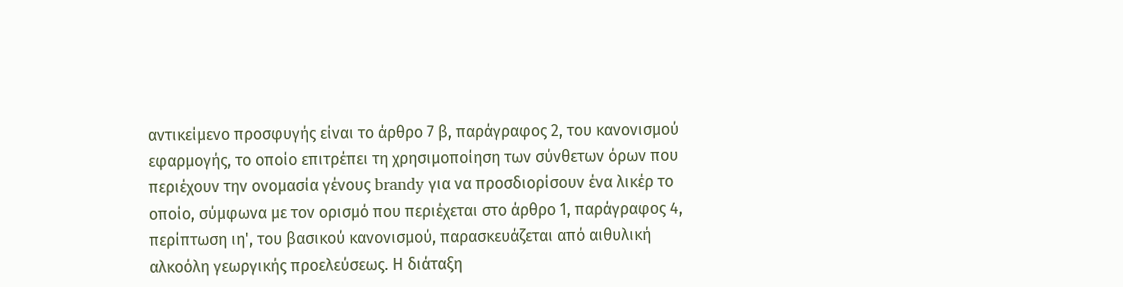αντικείμενο προσφυγής είναι το άρθρο 7 β, παράγραφος 2, του κανονισμού εφαρμογής, το οποίο επιτρέπει τη χρησιμοποίηση των σύνθετων όρων που περιέχουν την ονομασία γένους brandy για να προσδιορίσουν ένα λικέρ το οποίο, σύμφωνα με τον ορισμό που περιέχεται στο άρθρο 1, παράγραφος 4, περίπτωση ιη', του βασικού κανονισμού, παρασκευάζεται από αιθυλική αλκοόλη γεωργικής προελεύσεως. Η διάταξη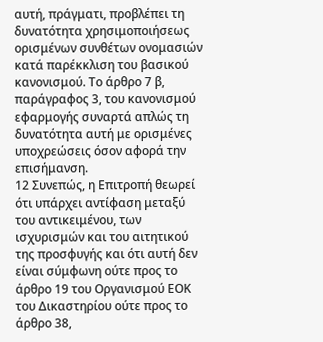αυτή, πράγματι, προβλέπει τη δυνατότητα χρησιμοποιήσεως ορισμένων συνθέτων ονομασιών κατά παρέκκλιση του βασικού κανονισμού. Το άρθρο 7 β, παράγραφος 3, του κανονισμού εφαρμογής συναρτά απλώς τη δυνατότητα αυτή με ορισμένες υποχρεώσεις όσον αφορά την επισήμανση.
12 Συνεπώς, η Επιτροπή θεωρεί ότι υπάρχει αντίφαση μεταξύ του αντικειμένου, των ισχυρισμών και του αιτητικού της προσφυγής και ότι αυτή δεν είναι σύμφωνη ούτε προς το άρθρο 19 του Οργανισμού ΕΟΚ του Δικαστηρίου ούτε προς το άρθρο 38,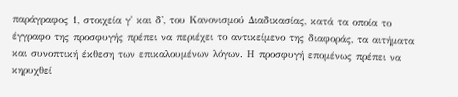παράγραφος 1, στοιχεία γ' και δ', του Κανονισμού Διαδικασίας, κατά τα οποία το έγγραφο της προσφυγής πρέπει να περιέχει το αντικείμενο της διαφοράς, τα αιτήματα και συνοπτική έκθεση των επικαλουμένων λόγων. Η προσφυγή επομένως πρέπει να κηρυχθεί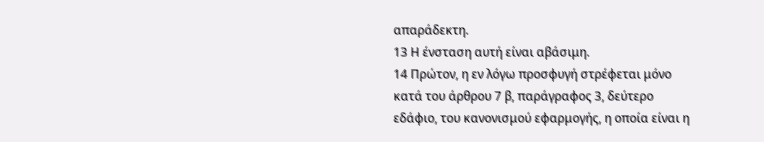απαράδεκτη.
13 Η ένσταση αυτή είναι αβάσιμη.
14 Πρώτον, η εν λόγω προσφυγή στρέφεται μόνο κατά του άρθρου 7 β, παράγραφος 3, δεύτερο εδάφιο, του κανονισμού εφαρμογής, η οποία είναι η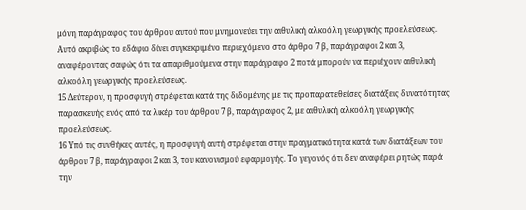μόνη παράγραφος του άρθρου αυτού που μνημονεύει την αιθυλική αλκοόλη γεωργικής προελεύσεως. Αυτό ακριβώς το εδάφιο δίνει συγκεκριμένο περιεχόμενο στο άρθρο 7 β, παράγραφοι 2 και 3, αναφέροντας σαφώς ότι τα απαριθμούμενα στην παράγραφο 2 ποτά μπορούν να περιέχουν αιθυλική αλκοόλη γεωργικής προελεύσεως.
15 Δεύτερον, η προσφυγή στρέφεται κατά της διδομένης με τις προπαρατεθείσες διατάξεις δυνατότητας παρασκευής ενός από τα λικέρ του άρθρου 7 β, παράγραφος 2, με αιθυλική αλκοόλη γεωργικής προελεύσεως.
16 Υπό τις συνθήκες αυτές, η προσφυγή αυτή στρέφεται στην πραγματικότητα κατά των διατάξεων του άρθρου 7 β, παράγραφοι 2 και 3, του κανονισμού εφαρμογής. Το γεγονός ότι δεν αναφέρει ρητώς παρά την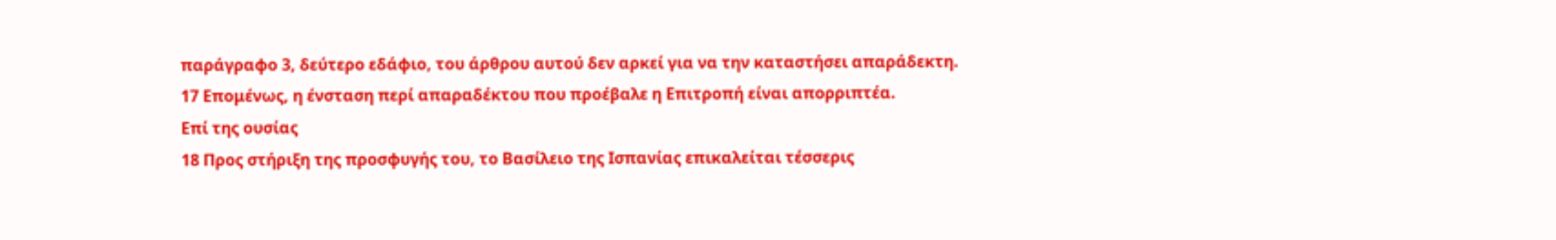παράγραφο 3, δεύτερο εδάφιο, του άρθρου αυτού δεν αρκεί για να την καταστήσει απαράδεκτη.
17 Επομένως, η ένσταση περί απαραδέκτου που προέβαλε η Επιτροπή είναι απορριπτέα.
Επί της ουσίας
18 Προς στήριξη της προσφυγής του, το Βασίλειο της Ισπανίας επικαλείται τέσσερις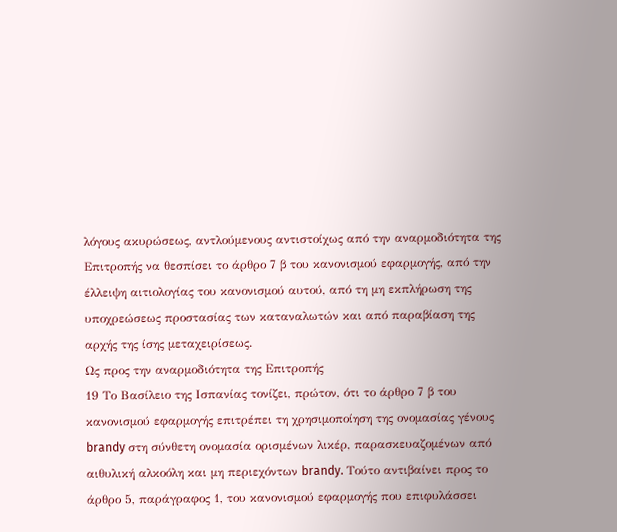λόγους ακυρώσεως, αντλούμενους αντιστοίχως από την αναρμοδιότητα της Επιτροπής να θεσπίσει το άρθρο 7 β του κανονισμού εφαρμογής, από την έλλειψη αιτιολογίας του κανονισμού αυτού, από τη μη εκπλήρωση της υποχρεώσεως προστασίας των καταναλωτών και από παραβίαση της αρχής της ίσης μεταχειρίσεως.
Ως προς την αναρμοδιότητα της Επιτροπής
19 Το Βασίλειο της Ισπανίας τονίζει, πρώτον, ότι το άρθρο 7 β του κανονισμού εφαρμογής επιτρέπει τη χρησιμοποίηση της ονομασίας γένους brandy στη σύνθετη ονομασία ορισμένων λικέρ, παρασκευαζομένων από αιθυλική αλκοόλη και μη περιεχόντων brandy. Tούτο αντιβαίνει προς το άρθρο 5, παράγραφος 1, του κανονισμού εφαρμογής που επιφυλάσσει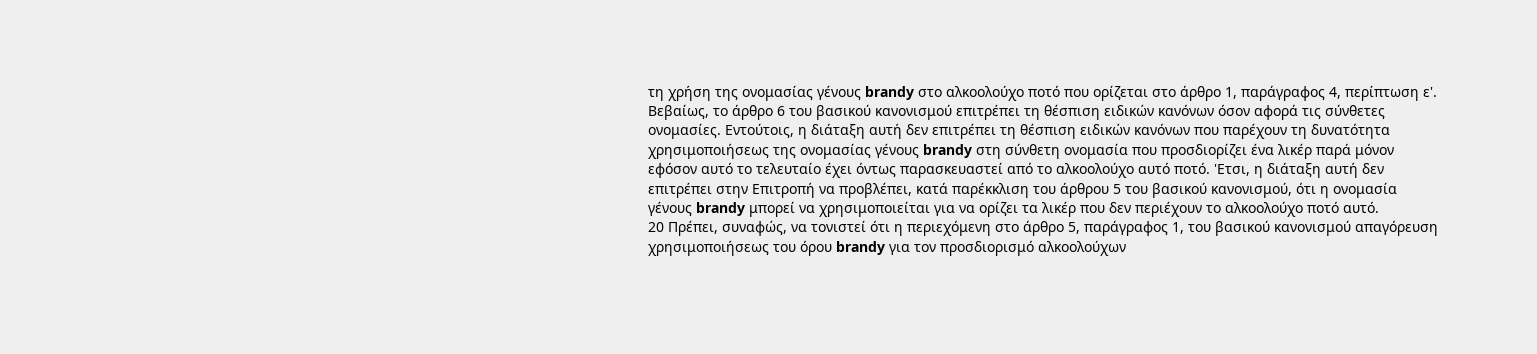τη χρήση της ονομασίας γένους brandy στο αλκοολούχο ποτό που ορίζεται στο άρθρο 1, παράγραφος 4, περίπτωση ε'. Βεβαίως, το άρθρο 6 του βασικού κανονισμού επιτρέπει τη θέσπιση ειδικών κανόνων όσον αφορά τις σύνθετες ονομασίες. Εντούτοις, η διάταξη αυτή δεν επιτρέπει τη θέσπιση ειδικών κανόνων που παρέχουν τη δυνατότητα χρησιμοποιήσεως της ονομασίας γένους brandy στη σύνθετη ονομασία που προσδιορίζει ένα λικέρ παρά μόνον εφόσον αυτό το τελευταίο έχει όντως παρασκευαστεί από το αλκοολούχο αυτό ποτό. 'Ετσι, η διάταξη αυτή δεν επιτρέπει στην Επιτροπή να προβλέπει, κατά παρέκκλιση του άρθρου 5 του βασικού κανονισμού, ότι η ονομασία γένους brandy μπορεί να χρησιμοποιείται για να ορίζει τα λικέρ που δεν περιέχουν το αλκοολούχο ποτό αυτό.
20 Πρέπει, συναφώς, να τονιστεί ότι η περιεχόμενη στο άρθρο 5, παράγραφος 1, του βασικού κανονισμού απαγόρευση χρησιμοποιήσεως του όρου brandy για τον προσδιορισμό αλκοολούχων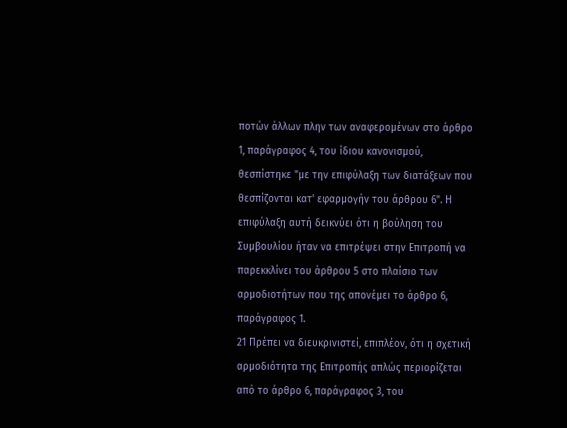ποτών άλλων πλην των αναφερομένων στο άρθρο 1, παράγραφος 4, του ίδιου κανονισμού, θεσπίστηκε "με την επιφύλαξη των διατάξεων που θεσπίζονται κατ' εφαρμογήν του άρθρου 6". Η επιφύλαξη αυτή δεικνύει ότι η βούληση του Συμβουλίου ήταν να επιτρέψει στην Επιτροπή να παρεκκλίνει του άρθρου 5 στο πλαίσιο των αρμοδιοτήτων που της απονέμει το άρθρο 6, παράγραφος 1.
21 Πρέπει να διευκρινιστεί, επιπλέον, ότι η σχετική αρμοδιότητα της Επιτροπής απλώς περιορίζεται από το άρθρο 6, παράγραφος 3, του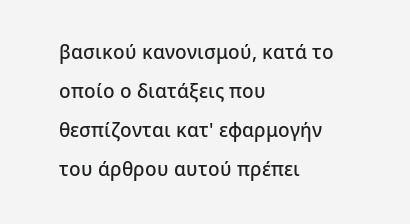βασικού κανονισμού, κατά το οποίο ο διατάξεις που θεσπίζονται κατ' εφαρμογήν του άρθρου αυτού πρέπει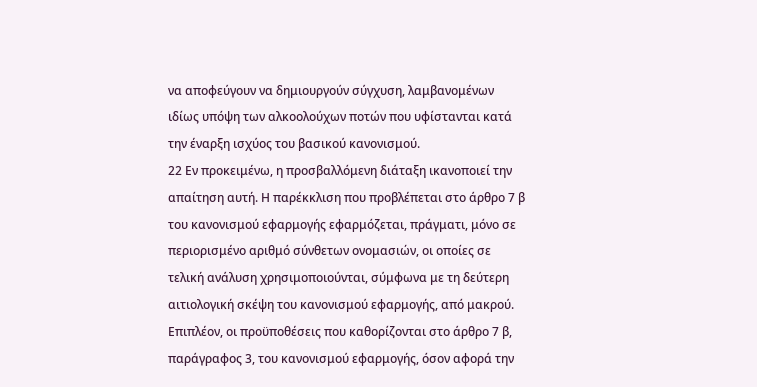να αποφεύγουν να δημιουργούν σύγχυση, λαμβανομένων ιδίως υπόψη των αλκοολούχων ποτών που υφίστανται κατά την έναρξη ισχύος του βασικού κανονισμού.
22 Εν προκειμένω, η προσβαλλόμενη διάταξη ικανοποιεί την απαίτηση αυτή. Η παρέκκλιση που προβλέπεται στο άρθρο 7 β του κανονισμού εφαρμογής εφαρμόζεται, πράγματι, μόνο σε περιορισμένο αριθμό σύνθετων ονομασιών, οι οποίες σε τελική ανάλυση χρησιμοποιούνται, σύμφωνα με τη δεύτερη αιτιολογική σκέψη του κανονισμού εφαρμογής, από μακρού. Επιπλέον, οι προϋποθέσεις που καθορίζονται στο άρθρο 7 β, παράγραφος 3, του κανονισμού εφαρμογής, όσον αφορά την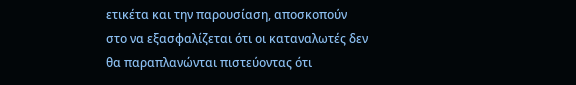ετικέτα και την παρουσίαση, αποσκοπούν στο να εξασφαλίζεται ότι οι καταναλωτές δεν θα παραπλανώνται πιστεύοντας ότι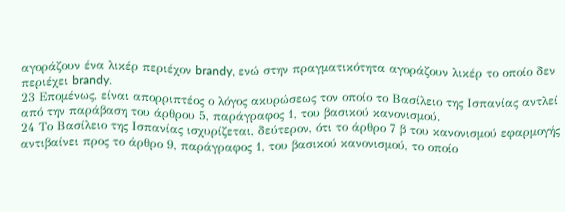αγοράζουν ένα λικέρ περιέχον brandy, ενώ στην πραγματικότητα αγοράζουν λικέρ το οποίο δεν περιέχει brandy.
23 Επομένως, είναι απορριπτέος ο λόγος ακυρώσεως τον οποίο το Βασίλειο της Ισπανίας αντλεί από την παράβαση του άρθρου 5, παράγραφος 1, του βασικού κανονισμού.
24 Το Βασίλειο της Ισπανίας ισχυρίζεται, δεύτερον, ότι το άρθρο 7 β του κανονισμού εφαρμογής αντιβαίνει προς το άρθρο 9, παράγραφος 1, του βασικού κανονισμού, το οποίο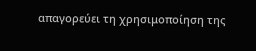απαγορεύει τη χρησιμοποίηση της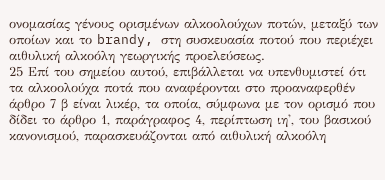ονομασίας γένους ορισμένων αλκοολούχων ποτών, μεταξύ των οποίων και το brandy, στη συσκευασία ποτού που περιέχει αιθυλική αλκοόλη γεωργικής προελεύσεως.
25 Επί του σημείου αυτού, επιβάλλεται να υπενθυμιστεί ότι τα αλκοολούχα ποτά που αναφέρονται στο προαναφερθέν άρθρο 7 β είναι λικέρ, τα οποία, σύμφωνα με τον ορισμό που δίδει το άρθρο 1, παράγραφος 4, περίπτωση ιη', του βασικού κανονισμού, παρασκευάζονται από αιθυλική αλκοόλη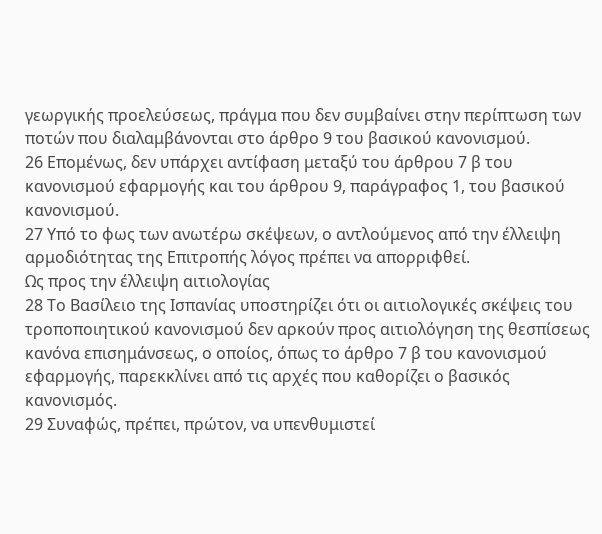γεωργικής προελεύσεως, πράγμα που δεν συμβαίνει στην περίπτωση των ποτών που διαλαμβάνονται στο άρθρο 9 του βασικού κανονισμού.
26 Επομένως, δεν υπάρχει αντίφαση μεταξύ του άρθρου 7 β του κανονισμού εφαρμογής και του άρθρου 9, παράγραφος 1, του βασικού κανονισμού.
27 Υπό το φως των ανωτέρω σκέψεων, ο αντλούμενος από την έλλειψη αρμοδιότητας της Επιτροπής λόγος πρέπει να απορριφθεί.
Ως προς την έλλειψη αιτιολογίας
28 Το Βασίλειο της Ισπανίας υποστηρίζει ότι οι αιτιολογικές σκέψεις του τροποποιητικού κανονισμού δεν αρκούν προς αιτιολόγηση της θεσπίσεως κανόνα επισημάνσεως, ο οποίος, όπως το άρθρο 7 β του κανονισμού εφαρμογής, παρεκκλίνει από τις αρχές που καθορίζει ο βασικός κανονισμός.
29 Συναφώς, πρέπει, πρώτον, να υπενθυμιστεί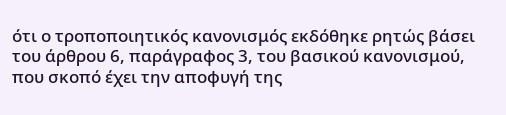ότι ο τροποποιητικός κανονισμός εκδόθηκε ρητώς βάσει του άρθρου 6, παράγραφος 3, του βασικού κανονισμού, που σκοπό έχει την αποφυγή της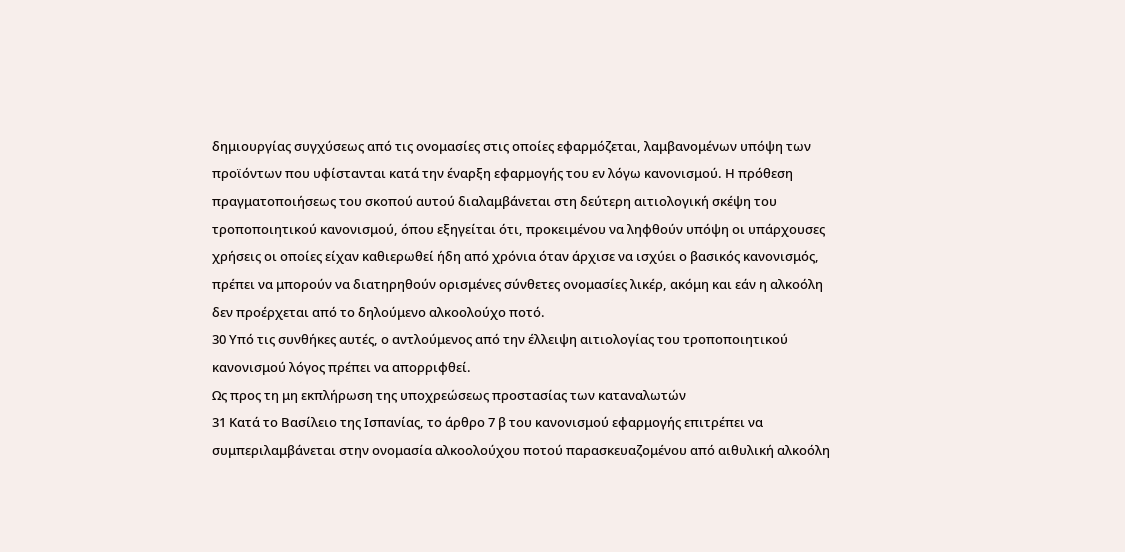δημιουργίας συγχύσεως από τις ονομασίες στις οποίες εφαρμόζεται, λαμβανομένων υπόψη των προϊόντων που υφίστανται κατά την έναρξη εφαρμογής του εν λόγω κανονισμού. Η πρόθεση πραγματοποιήσεως του σκοπού αυτού διαλαμβάνεται στη δεύτερη αιτιολογική σκέψη του τροποποιητικού κανονισμού, όπου εξηγείται ότι, προκειμένου να ληφθούν υπόψη οι υπάρχουσες χρήσεις οι οποίες είχαν καθιερωθεί ήδη από χρόνια όταν άρχισε να ισχύει ο βασικός κανονισμός, πρέπει να μπορούν να διατηρηθούν ορισμένες σύνθετες ονομασίες λικέρ, ακόμη και εάν η αλκοόλη δεν προέρχεται από το δηλούμενο αλκοολούχο ποτό.
30 Υπό τις συνθήκες αυτές, ο αντλούμενος από την έλλειψη αιτιολογίας του τροποποιητικού κανονισμού λόγος πρέπει να απορριφθεί.
Ως προς τη μη εκπλήρωση της υποχρεώσεως προστασίας των καταναλωτών
31 Κατά το Βασίλειο της Ισπανίας, το άρθρο 7 β του κανονισμού εφαρμογής επιτρέπει να συμπεριλαμβάνεται στην ονομασία αλκοολούχου ποτού παρασκευαζομένου από αιθυλική αλκοόλη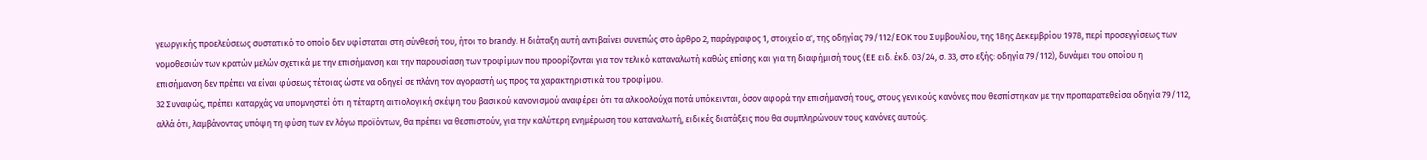γεωργικής προελεύσεως συστατικό το οποίο δεν υφίσταται στη σύνθεσή του, ήτοι το brandy. Η διάταξη αυτή αντιβαίνει συνεπώς στο άρθρο 2, παράγραφος 1, στοιχείο α', της οδηγίας 79/112/ΕΟΚ του Συμβουλίου, της 18ης Δεκεμβρίου 1978, περί προσεγγίσεως των νομοθεσιών των κρατών μελών σχετικά με την επισήμανση και την παρουσίαση των τροφίμων που προορίζονται για τον τελικό καταναλωτή καθώς επίσης και για τη διαφήμισή τους (ΕΕ ειδ. έκδ. 03/24, σ. 33, στο εξής: οδηγία 79/112), δυνάμει του οποίου η επισήμανση δεν πρέπει να είναι φύσεως τέτοιας ώστε να οδηγεί σε πλάνη τον αγοραστή ως προς τα χαρακτηριστικά του τροφίμου.
32 Συναφώς, πρέπει καταρχάς να υπομνηστεί ότι η τέταρτη αιτιολογική σκέψη του βασικού κανονισμού αναφέρει ότι τα αλκοολούχα ποτά υπόκεινται, όσον αφορά την επισήμανσή τους, στους γενικούς κανόνες που θεσπίστηκαν με την προπαρατεθείσα οδηγία 79/112, αλλά ότι, λαμβάνοντας υπόψη τη φύση των εν λόγω προϊόντων, θα πρέπει να θεσπιστούν, για την καλύτερη ενημέρωση του καταναλωτή, ειδικές διατάξεις που θα συμπληρώνουν τους κανόνες αυτούς.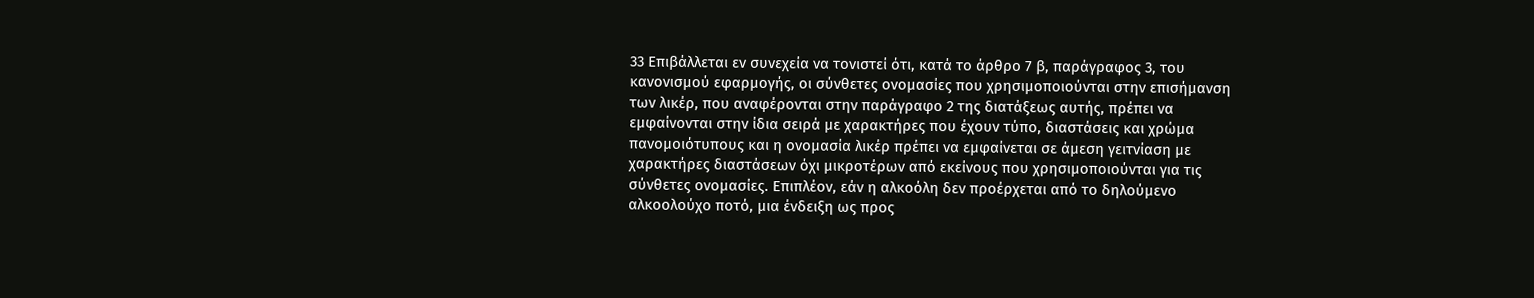33 Επιβάλλεται εν συνεχεία να τονιστεί ότι, κατά το άρθρο 7 β, παράγραφος 3, του κανονισμού εφαρμογής, οι σύνθετες ονομασίες που χρησιμοποιούνται στην επισήμανση των λικέρ, που αναφέρονται στην παράγραφο 2 της διατάξεως αυτής, πρέπει να εμφαίνονται στην ίδια σειρά με χαρακτήρες που έχουν τύπο, διαστάσεις και χρώμα πανομοιότυπους και η ονομασία λικέρ πρέπει να εμφαίνεται σε άμεση γειτνίαση με χαρακτήρες διαστάσεων όχι μικροτέρων από εκείνους που χρησιμοποιούνται για τις σύνθετες ονομασίες. Επιπλέον, εάν η αλκοόλη δεν προέρχεται από το δηλούμενο αλκοολούχο ποτό, μια ένδειξη ως προς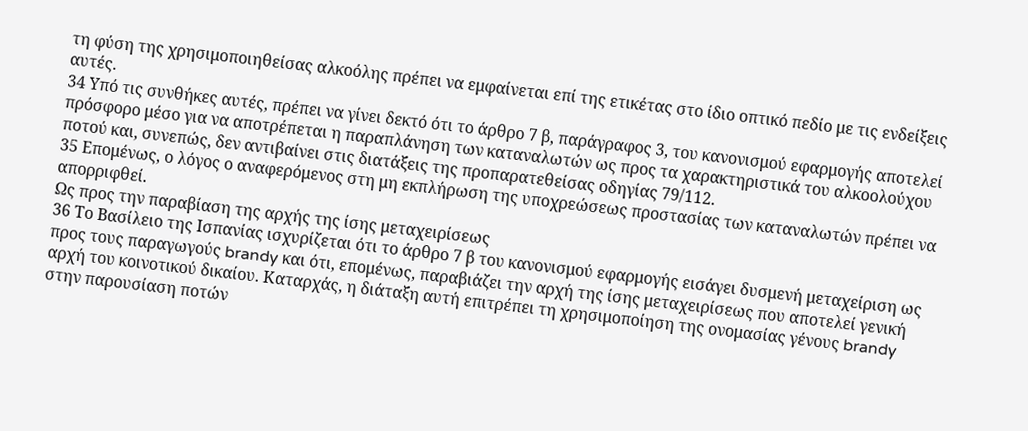τη φύση της χρησιμοποιηθείσας αλκοόλης πρέπει να εμφαίνεται επί της ετικέτας στο ίδιο οπτικό πεδίο με τις ενδείξεις αυτές.
34 Υπό τις συνθήκες αυτές, πρέπει να γίνει δεκτό ότι το άρθρο 7 β, παράγραφος 3, του κανονισμού εφαρμογής αποτελεί πρόσφορο μέσο για να αποτρέπεται η παραπλάνηση των καταναλωτών ως προς τα χαρακτηριστικά του αλκοολούχου ποτού και, συνεπώς, δεν αντιβαίνει στις διατάξεις της προπαρατεθείσας οδηγίας 79/112.
35 Επομένως, ο λόγος ο αναφερόμενος στη μη εκπλήρωση της υποχρεώσεως προστασίας των καταναλωτών πρέπει να απορριφθεί.
Ως προς την παραβίαση της αρχής της ίσης μεταχειρίσεως
36 Το Βασίλειο της Ισπανίας ισχυρίζεται ότι το άρθρο 7 β του κανονισμού εφαρμογής εισάγει δυσμενή μεταχείριση ως προς τους παραγωγούς brandy και ότι, επομένως, παραβιάζει την αρχή της ίσης μεταχειρίσεως που αποτελεί γενική αρχή του κοινοτικού δικαίου. Καταρχάς, η διάταξη αυτή επιτρέπει τη χρησιμοποίηση της ονομασίας γένους brandy στην παρουσίαση ποτών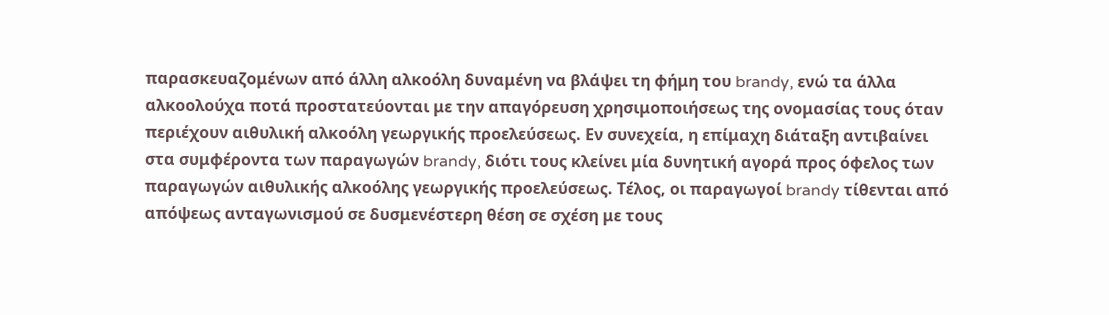παρασκευαζομένων από άλλη αλκοόλη δυναμένη να βλάψει τη φήμη του brandy, ενώ τα άλλα αλκοολούχα ποτά προστατεύονται με την απαγόρευση χρησιμοποιήσεως της ονομασίας τους όταν περιέχουν αιθυλική αλκοόλη γεωργικής προελεύσεως. Εν συνεχεία, η επίμαχη διάταξη αντιβαίνει στα συμφέροντα των παραγωγών brandy, διότι τους κλείνει μία δυνητική αγορά προς όφελος των παραγωγών αιθυλικής αλκοόλης γεωργικής προελεύσεως. Τέλος, οι παραγωγοί brandy τίθενται από απόψεως ανταγωνισμού σε δυσμενέστερη θέση σε σχέση με τους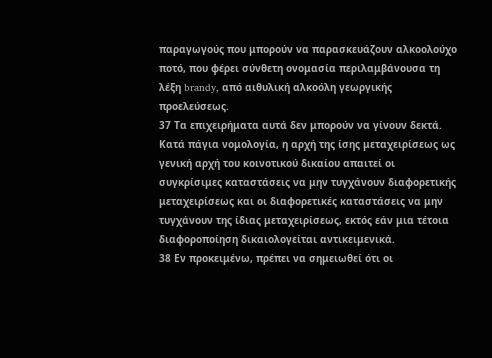παραγωγούς που μπορούν να παρασκευάζουν αλκοολούχο ποτό, που φέρει σύνθετη ονομασία περιλαμβάνουσα τη λέξη brandy, από αιθυλική αλκοόλη γεωργικής προελεύσεως.
37 Τα επιχειρήματα αυτά δεν μπορούν να γίνουν δεκτά. Κατά πάγια νομολογία, η αρχή της ίσης μεταχειρίσεως ως γενική αρχή του κοινοτικού δικαίου απαιτεί οι συγκρίσιμες καταστάσεις να μην τυγχάνουν διαφορετικής μεταχειρίσεως και οι διαφορετικές καταστάσεις να μην τυγχάνουν της ίδιας μεταχειρίσεως, εκτός εάν μια τέτοια διαφοροποίηση δικαιολογείται αντικειμενικά.
38 Εν προκειμένω, πρέπει να σημειωθεί ότι οι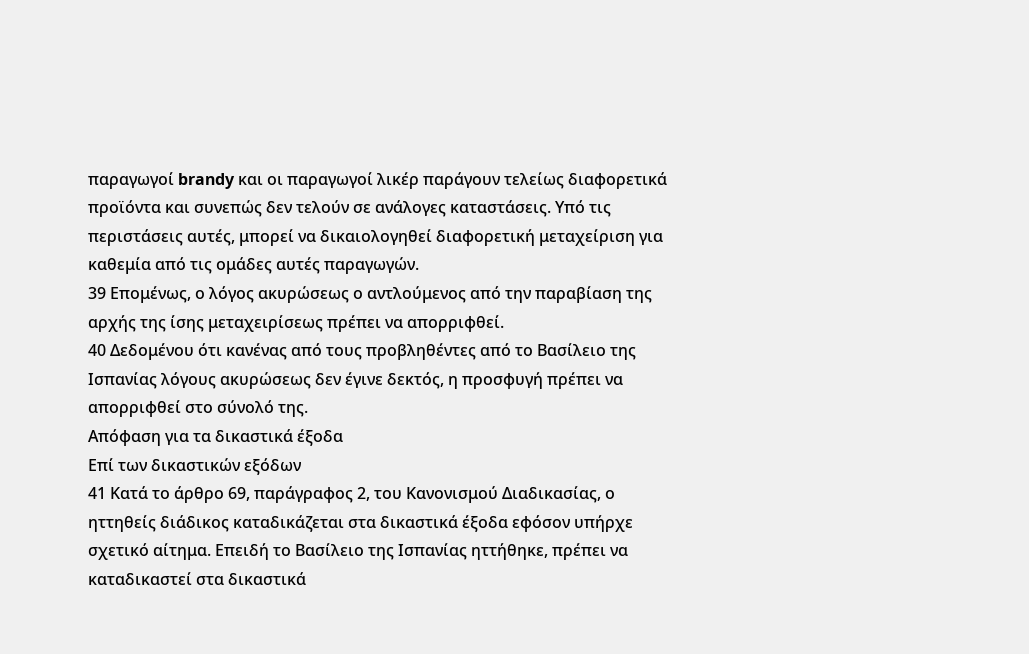παραγωγοί brandy και οι παραγωγοί λικέρ παράγουν τελείως διαφορετικά προϊόντα και συνεπώς δεν τελούν σε ανάλογες καταστάσεις. Υπό τις περιστάσεις αυτές, μπορεί να δικαιολογηθεί διαφορετική μεταχείριση για καθεμία από τις ομάδες αυτές παραγωγών.
39 Επομένως, ο λόγος ακυρώσεως ο αντλούμενος από την παραβίαση της αρχής της ίσης μεταχειρίσεως πρέπει να απορριφθεί.
40 Δεδομένου ότι κανένας από τους προβληθέντες από το Βασίλειο της Ισπανίας λόγους ακυρώσεως δεν έγινε δεκτός, η προσφυγή πρέπει να απορριφθεί στο σύνολό της.
Απόφαση για τα δικαστικά έξοδα
Επί των δικαστικών εξόδων
41 Κατά το άρθρο 69, παράγραφος 2, του Κανονισμού Διαδικασίας, ο ηττηθείς διάδικος καταδικάζεται στα δικαστικά έξοδα εφόσον υπήρχε σχετικό αίτημα. Επειδή το Βασίλειο της Ισπανίας ηττήθηκε, πρέπει να καταδικαστεί στα δικαστικά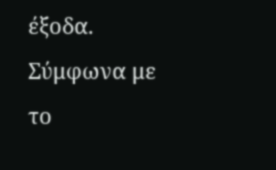έξοδα. Σύμφωνα με το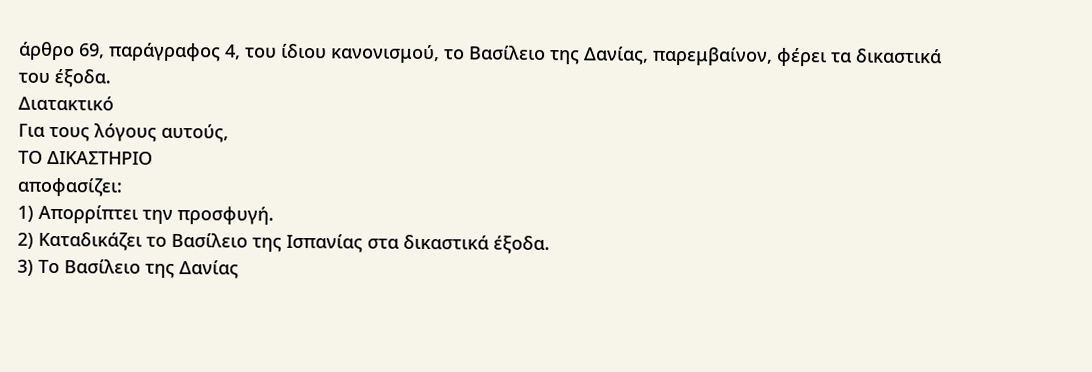άρθρο 69, παράγραφος 4, του ίδιου κανονισμού, το Βασίλειο της Δανίας, παρεμβαίνον, φέρει τα δικαστικά του έξοδα.
Διατακτικό
Για τους λόγους αυτούς,
ΤΟ ΔΙΚΑΣΤΗΡΙΟ
αποφασίζει:
1) Απορρίπτει την προσφυγή.
2) Καταδικάζει το Βασίλειο της Ισπανίας στα δικαστικά έξοδα.
3) Το Βασίλειο της Δανίας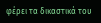φέρει τα δικαστικά του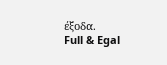έξοδα.
Full & Egal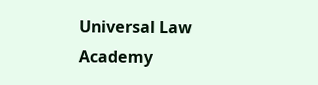Universal Law Academy